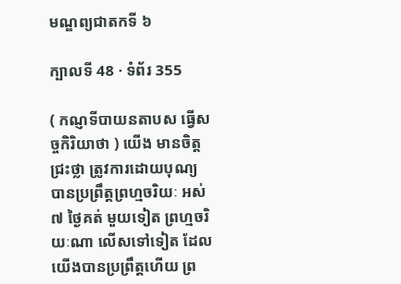មណ្ឌព្យជាតកទី ៦

ក្បាលទី 48 · ទំព័រ 355

( កណ្ញទីបាយនតាបស ធ្វើសច្ចកិរិយាថា ) យើង មានចិត្តជ្រះថ្លា ត្រូវការដោយបុណ្យ បានប្រព្រឹត្តព្រហ្មចរិយៈ អស់ ៧ ថ្ងៃគត់ មួយទៀត ព្រហ្មចរិយៈណា លើសទៅទៀត ដែលយើងបានប្រព្រឹត្តហើយ ព្រ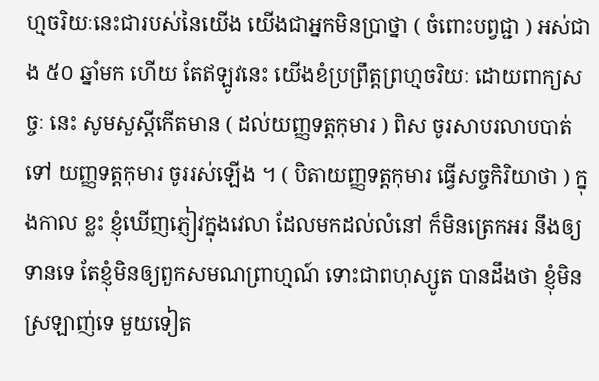ហ្មចរិយៈនេះជារបស់នៃយើង យើងជាអ្នកមិនប្រាថ្នា ( ចំពោះបព្វជ្ជា ) អស់ជាង ៥០ ឆ្នាំមក ហើយ តែឥឡូវនេះ យើងខំប្រព្រឹត្តព្រហ្មចរិយៈ ដោយពាក្យសច្ចៈ នេះ សូមសួស្តីកើតមាន ( ដល់យញ្ញទត្តកុមារ ) ពិស ចូរសាបរលាបបាត់ទៅ យញ្ញទត្តកុមារ ចូររស់ឡើង ។ ( បិតាយញ្ញទត្តកុមារ ធ្វើសច្ចកិរិយាថា ) ក្នុងកាល ខ្លះ ខ្ញុំឃើញភ្ញៀវក្នុងវេលា ដែលមកដល់លំនៅ ក៏មិនត្រេកអរ នឹងឲ្យទានទេ តែខ្ញុំមិនឲ្យពួកសមណព្រាហ្មណ៍ ទោះជាពហុស្សូត បានដឹងថា ខ្ញុំមិនស្រឡាញ់ទេ មួយទៀត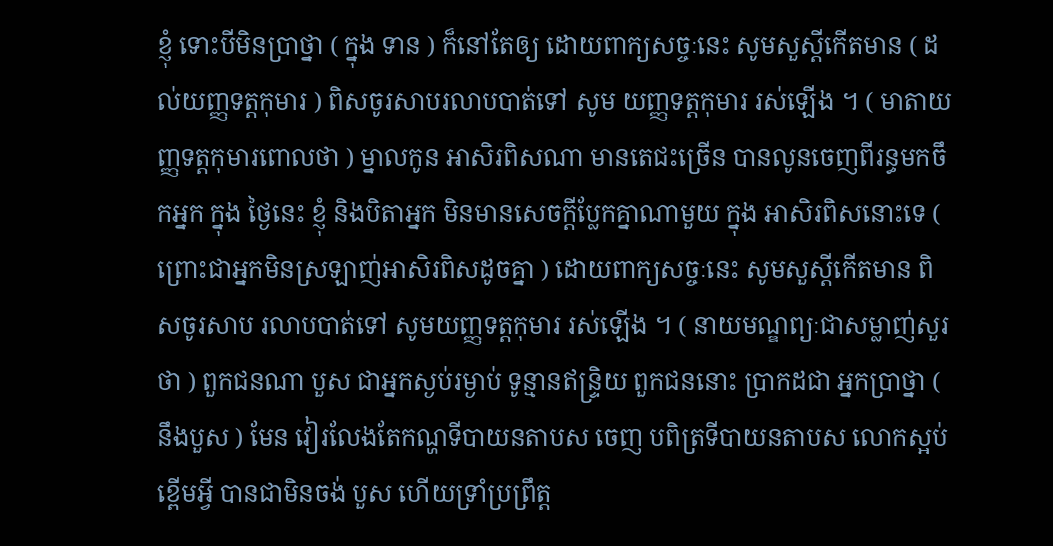ខ្ញុំ ទោះបីមិនប្រាថ្នា ( ក្នុង ទាន ) ក៏នៅតែឲ្យ ដោយពាក្យសច្ចៈនេះ សូមសួស្តីកើតមាន ( ដល់យញ្ញទត្តកុមារ ) ពិសចូរសាបរលាបបាត់ទៅ សូម យញ្ញទត្តកុមារ រស់ឡើង ។ ( មាតាយញ្ញទត្តកុមារពោលថា ) ម្នាលកូន អាសិរពិសណា មានតេជះច្រើន បានលូនចេញពីរន្ធមកចឹកអ្នក ក្នុង ថ្ងៃនេះ ខ្ញុំ និងបិតាអ្នក មិនមានសេចក្តីប្លែកគ្នាណាមួយ ក្នុង អាសិរពិសនោះទេ ( ព្រោះជាអ្នកមិនស្រឡាញ់អាសិរពិសដូចគ្នា ) ដោយពាក្យសច្ចៈនេះ សូមសួស្តីកើតមាន ពិសចូរសាប រលាបបាត់ទៅ សូមយញ្ញទត្តកុមារ រស់ឡើង ។ ( នាយមណ្ឌព្យៈជាសម្លាញ់សួរថា ) ពួកជនណា បួស ជាអ្នកស្ងប់រម្ងាប់ ទូន្មានឥន្ទ្រិយ ពួកជននោះ ប្រាកដជា អ្នកប្រាថ្នា ( នឹងបួស ) មែន វៀរលែងតែកណ្ហទីបាយនតាបស ចេញ បពិត្រទីបាយនតាបស លោកស្អប់ខ្ពើមអ្វី បានជាមិនចង់ បួស ហើយទ្រាំប្រព្រឹត្ត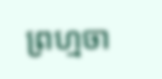ព្រហ្មចា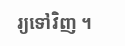រ្យទៅវិញ ។